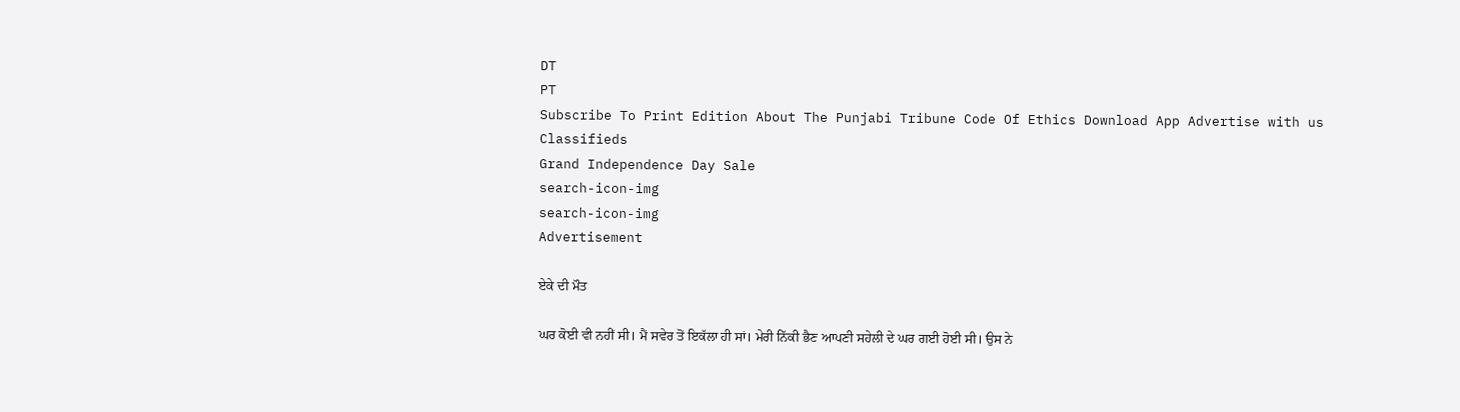DT
PT
Subscribe To Print Edition About The Punjabi Tribune Code Of Ethics Download App Advertise with us Classifieds
Grand Independence Day Sale
search-icon-img
search-icon-img
Advertisement

ਏਕੇ ਦੀ ਮੌਤ

ਘਰ ਕੋਈ ਵੀ ਨਹੀਂ ਸੀ। ਮੈਂ ਸਵੇਰ ਤੋਂ ਇਕੱਲਾ ਹੀ ਸਾਂ। ਮੇਰੀ ਨਿੱਕੀ ਭੈਣ ਆਪਣੀ ਸਹੇਲੀ ਦੇ ਘਰ ਗਈ ਹੋਈ ਸੀ। ਉਸ ਨੇ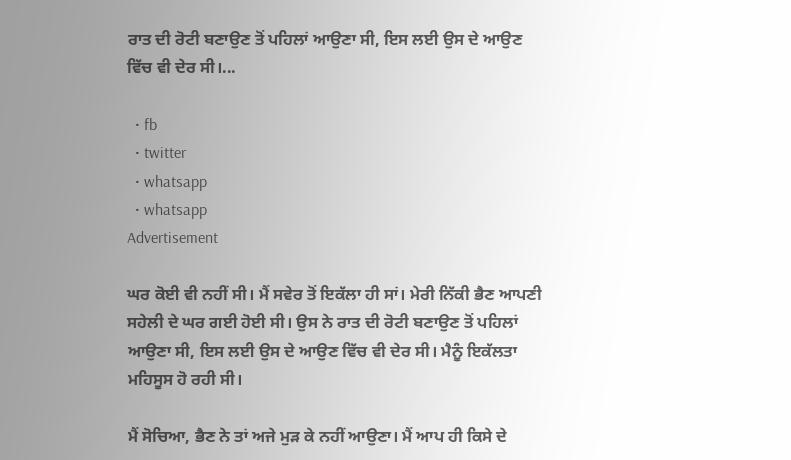ਰਾਤ ਦੀ ਰੋਟੀ ਬਣਾਉਣ ਤੋਂ ਪਹਿਲਾਂ ਆਉਣਾ ਸੀ, ਇਸ ਲਈ ਉਸ ਦੇ ਆਉਣ ਵਿੱਚ ਵੀ ਦੇਰ ਸੀ।...

  • fb
  • twitter
  • whatsapp
  • whatsapp
Advertisement

ਘਰ ਕੋਈ ਵੀ ਨਹੀਂ ਸੀ। ਮੈਂ ਸਵੇਰ ਤੋਂ ਇਕੱਲਾ ਹੀ ਸਾਂ। ਮੇਰੀ ਨਿੱਕੀ ਭੈਣ ਆਪਣੀ ਸਹੇਲੀ ਦੇ ਘਰ ਗਈ ਹੋਈ ਸੀ। ਉਸ ਨੇ ਰਾਤ ਦੀ ਰੋਟੀ ਬਣਾਉਣ ਤੋਂ ਪਹਿਲਾਂ ਆਉਣਾ ਸੀ, ਇਸ ਲਈ ਉਸ ਦੇ ਆਉਣ ਵਿੱਚ ਵੀ ਦੇਰ ਸੀ। ਮੈਨੂੰ ਇਕੱਲਤਾ ਮਹਿਸੂਸ ਹੋ ਰਹੀ ਸੀ।

ਮੈਂ ਸੋਚਿਆ, ਭੈਣ ਨੇ ਤਾਂ ਅਜੇ ਮੁੜ ਕੇ ਨਹੀਂ ਆਉਣਾ। ਮੈਂ ਆਪ ਹੀ ਕਿਸੇ ਦੇ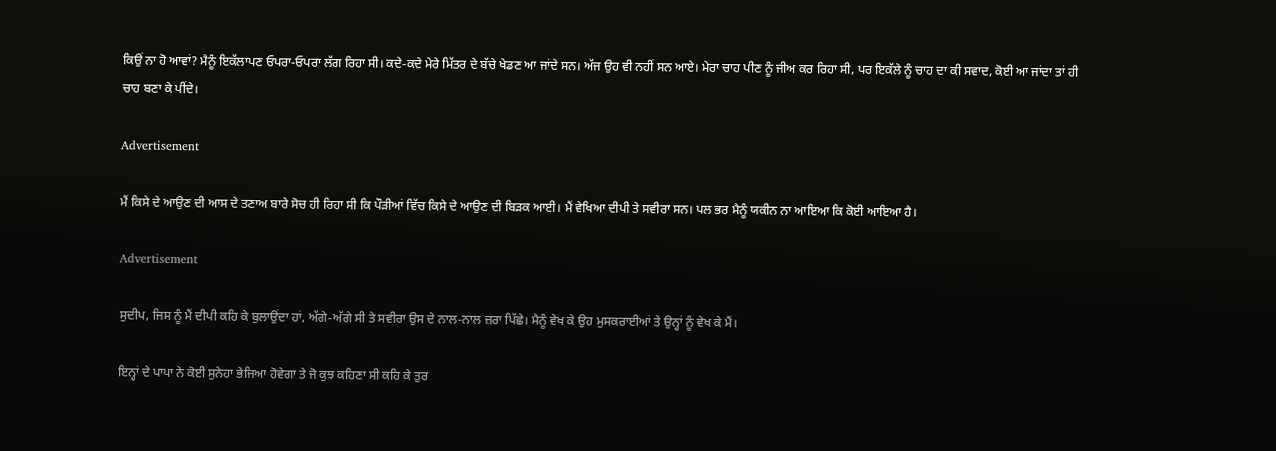ਕਿਉਂ ਨਾ ਹੋ ਆਵਾਂ? ਮੈਨੂੰ ਇਕੱਲਾਪਣ ਓਪਰਾ-ਓਪਰਾ ਲੱਗ ਰਿਹਾ ਸੀ। ਕਦੇ-ਕਦੇ ਮੇਰੇ ਮਿੱਤਰ ਦੇ ਬੱਚੇ ਖੇਡਣ ਆ ਜਾਂਦੇ ਸਨ। ਅੱਜ ਉਹ ਵੀ ਨਹੀਂ ਸਨ ਆਏ। ਮੇਰਾ ਚਾਹ ਪੀਣ ਨੂੰ ਜੀਅ ਕਰ ਰਿਹਾ ਸੀ, ਪਰ ਇਕੱਲੇ ਨੂੰ ਚਾਹ ਦਾ ਕੀ ਸਵਾਦ, ਕੋਈ ਆ ਜਾਂਦਾ ਤਾਂ ਹੀ ਚਾਹ ਬਣਾ ਕੇ ਪੀਂਦੇ।

Advertisement

ਮੈਂ ਕਿਸੇ ਦੇ ਆਉਣ ਦੀ ਆਸ ਦੇ ਤਣਾਅ ਬਾਰੇ ਸੋਚ ਹੀ ਰਿਹਾ ਸੀ ਕਿ ਪੌੜੀਆਂ ਵਿੱਚ ਕਿਸੇ ਦੇ ਆਉਣ ਦੀ ਬਿੜਕ ਆਈ। ਮੈਂ ਵੇਖਿਆ ਦੀਪੀ ਤੇ ਸਵੀਰਾ ਸਨ। ਪਲ ਭਰ ਮੈਨੂੰ ਯਕੀਨ ਨਾ ਆਇਆ ਕਿ ਕੋਈ ਆਇਆ ਹੈ।

Advertisement

ਸੁਦੀਪ, ਜਿਸ ਨੂੰ ਮੈਂ ਦੀਪੀ ਕਹਿ ਕੇ ਬੁਲਾਉਂਦਾ ਹਾਂ, ਅੱਗੇ-ਅੱਗੇ ਸੀ ਤੇ ਸਵੀਰਾ ਉਸ ਦੇ ਨਾਲ-ਨਾਲ ਜ਼ਰਾ ਪਿੱਛੇ। ਮੈਨੂੰ ਵੇਖ ਕੇ ਉਹ ਮੁਸਕਰਾਈਆਂ ਤੇ ਉਨ੍ਹਾਂ ਨੂੰ ਵੇਖ ਕੇ ਮੈਂ।

ਇਨ੍ਹਾਂ ਦੇ ਪਾਪਾ ਨੇ ਕੋਈ ਸੁਨੇਹਾ ਭੇਜਿਆ ਹੋਵੇਗਾ ਤੇ ਜੋ ਕੁਝ ਕਹਿਣਾ ਸੀ ਕਹਿ ਕੇ ਤੁਰ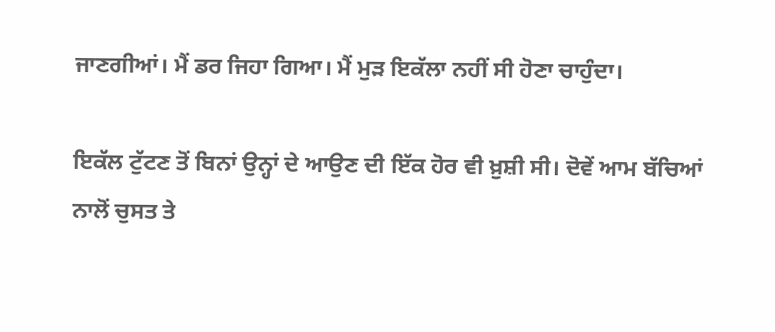ਜਾਣਗੀਆਂ। ਮੈਂ ਡਰ ਜਿਹਾ ਗਿਆ। ਮੈਂ ਮੁੜ ਇਕੱਲਾ ਨਹੀਂ ਸੀ ਹੋਣਾ ਚਾਹੁੰਦਾ।

ਇਕੱਲ ਟੁੱਟਣ ਤੋਂ ਬਿਨਾਂ ਉਨ੍ਹਾਂ ਦੇ ਆਉਣ ਦੀ ਇੱਕ ਹੋਰ ਵੀ ਖ਼ੁਸ਼ੀ ਸੀ। ਦੋਵੇਂ ਆਮ ਬੱਚਿਆਂ ਨਾਲੋਂ ਚੁਸਤ ਤੇ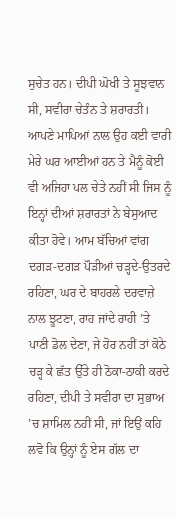ਸੁਚੇਤ ਹਨ। ਦੀਪੀ ਘੋਖੀ ਤੇ ਸੂਝਵਾਨ ਸੀ, ਸਵੀਰਾ ਚੇਤੰਨ ਤੇ ਸ਼ਰਾਰਤੀ। ਆਪਣੇ ਮਾਪਿਆਂ ਨਾਲ ਉਹ ਕਈ ਵਾਰੀ ਮੇਰੇ ਘਰ ਆਈਆਂ ਹਨ ਤੇ ਮੈਨੂੰ ਕੋਈ ਵੀ ਅਜਿਹਾ ਪਲ ਚੇਤੇ ਨਹੀਂ ਸੀ ਜਿਸ ਨੂੰ ਇਨ੍ਹਾਂ ਦੀਆਂ ਸ਼ਰਾਰਤਾਂ ਨੇ ਬੇਸੁਆਦ ਕੀਤਾ ਹੋਵੇ। ਆਮ ਬੱਚਿਆਂ ਵਾਂਗ ਦਗੜ-ਦਗੜ ਪੌੜੀਆਂ ਚੜ੍ਹਦੇ-ਉਤਰਦੇ ਰਹਿਣਾ, ਘਰ ਦੇ ਬਾਹਰਲੇ ਦਰਵਾਜ਼ੇ ਨਾਲ ਝੂਟਣਾ, ਰਾਹ ਜਾਂਦੇ ਰਾਹੀ ’ਤੇ ਪਾਣੀ ਡੋਲ ਦੇਣਾ, ਜੇ ਹੋਰ ਨਹੀਂ ਤਾਂ ਕੋਠੇ ਚੜ੍ਹ ਕੇ ਛੱਤ ਉੱਤੇ ਹੀ ਠੋਕਾ-ਠਾਕੀ ਕਰਦੇ ਰਹਿਣਾ, ਦੀਪੀ ਤੇ ਸਵੀਰਾ ਦਾ ਸੁਭਾਅ ’ਚ ਸ਼ਾਮਿਲ ਨਹੀਂ ਸੀ, ਜਾਂ ਇਉਂ ਕਹਿ ਲਵੋ ਕਿ ਉਨ੍ਹਾਂ ਨੂੰ ਏਸ ਗੱਲ ਦਾ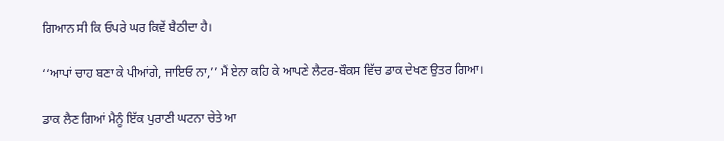ਗਿਆਨ ਸੀ ਕਿ ਓਪਰੇ ਘਰ ਕਿਵੇਂ ਬੈਠੀਦਾ ਹੈ।

‘‘ਆਪਾਂ ਚਾਹ ਬਣਾ ਕੇ ਪੀਆਂਗੇ, ਜਾਇਓ ਨਾ,’’ ਮੈਂ ਏਨਾ ਕਹਿ ਕੇ ਆਪਣੇ ਲੈਟਰ-ਬੌਕਸ ਵਿੱਚ ਡਾਕ ਦੇਖਣ ਉਤਰ ਗਿਆ।

ਡਾਕ ਲੈਣ ਗਿਆਂ ਮੈਨੂੰ ਇੱਕ ਪੁਰਾਣੀ ਘਟਨਾ ਚੇਤੇ ਆ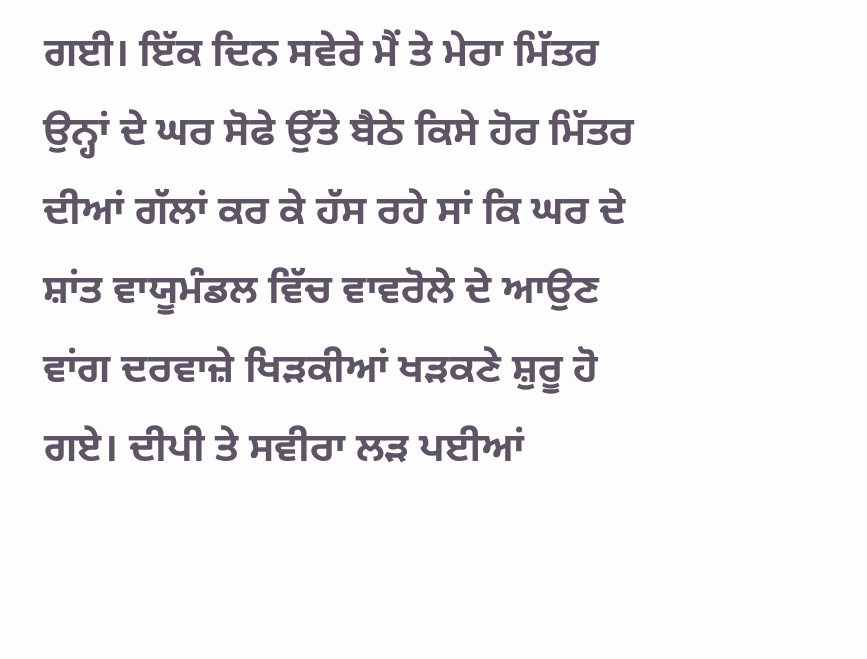ਗਈ। ਇੱਕ ਦਿਨ ਸਵੇਰੇ ਮੈਂ ਤੇ ਮੇਰਾ ਮਿੱਤਰ ਉਨ੍ਹਾਂ ਦੇ ਘਰ ਸੋਫੇ ਉੱਤੇ ਬੈਠੇ ਕਿਸੇ ਹੋਰ ਮਿੱਤਰ ਦੀਆਂ ਗੱਲਾਂ ਕਰ ਕੇ ਹੱਸ ਰਹੇ ਸਾਂ ਕਿ ਘਰ ਦੇ ਸ਼ਾਂਤ ਵਾਯੂਮੰਡਲ ਵਿੱਚ ਵਾਵਰੋਲੇ ਦੇ ਆਉਣ ਵਾਂਗ ਦਰਵਾਜ਼ੇ ਖਿੜਕੀਆਂ ਖੜਕਣੇ ਸ਼ੁਰੂ ਹੋ ਗਏ। ਦੀਪੀ ਤੇ ਸਵੀਰਾ ਲੜ ਪਈਆਂ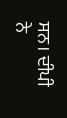ਸਨ। ਦੀਪੀ ਨੇ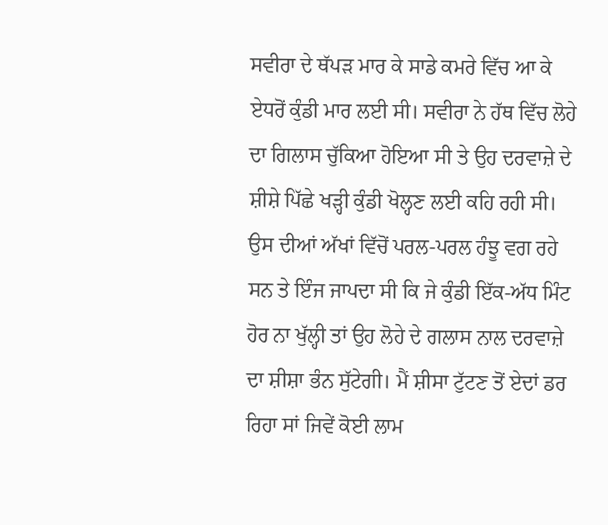ਸਵੀਰਾ ਦੇ ਥੱਪੜ ਮਾਰ ਕੇ ਸਾਡੇ ਕਮਰੇ ਵਿੱਚ ਆ ਕੇ ਏਧਰੋਂ ਕੁੰਡੀ ਮਾਰ ਲਈ ਸੀ। ਸਵੀਰਾ ਨੇ ਹੱਥ ਵਿੱਚ ਲੋਹੇ ਦਾ ਗਿਲਾਸ ਚੁੱਕਿਆ ਹੋਇਆ ਸੀ ਤੇ ਉਹ ਦਰਵਾਜ਼ੇ ਦੇ ਸ਼ੀਸ਼ੇ ਪਿੱਛੇ ਖੜ੍ਹੀ ਕੁੰਡੀ ਖੋਲ੍ਹਣ ਲਈ ਕਹਿ ਰਹੀ ਸੀ। ਉਸ ਦੀਆਂ ਅੱਖਾਂ ਵਿੱਚੋਂ ਪਰਲ-ਪਰਲ ਹੰਝੂ ਵਗ ਰਹੇ ਸਨ ਤੇ ਇੰਜ ਜਾਪਦਾ ਸੀ ਕਿ ਜੇ ਕੁੰਡੀ ਇੱਕ-ਅੱਧ ਮਿੰਟ ਹੋਰ ਨਾ ਖੁੱਲ੍ਹੀ ਤਾਂ ਉਹ ਲੋਹੇ ਦੇ ਗਲਾਸ ਨਾਲ ਦਰਵਾਜ਼ੇ ਦਾ ਸ਼ੀਸ਼ਾ ਭੰਨ ਸੁੱਟੇਗੀ। ਮੈਂ ਸ਼ੀਸਾ ਟੁੱਟਣ ਤੋਂ ਏਦਾਂ ਡਰ ਰਿਹਾ ਸਾਂ ਜਿਵੇਂ ਕੋਈ ਲਾਮ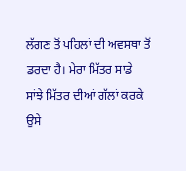ਲੱਗਣ ਤੋਂ ਪਹਿਲਾਂ ਦੀ ਅਵਸਥਾ ਤੋਂ ਡਰਦਾ ਹੈ। ਮੇਰਾ ਮਿੱਤਰ ਸਾਡੇ ਸਾਂਝੇ ਮਿੱਤਰ ਦੀਆਂ ਗੱਲਾਂ ਕਰਕੇ ਉਸੇ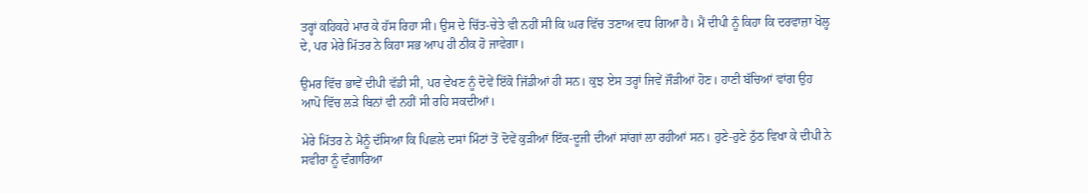ਤਰ੍ਹਾਂ ਕਹਿਕਹੇ ਮਾਰ ਕੇ ਹੱਸ ਰਿਹਾ ਸੀ। ਉਸ ਦੇ ਚਿੱਤ-ਚੇਤੇ ਵੀ ਨਹੀਂ ਸੀ ਕਿ ਘਰ ਵਿੱਚ ਤਣਾਅ ਵਧ ਗਿਆ ਹੈ। ਮੈਂ ਦੀਪੀ ਨੂੰ ਕਿਹਾ ਕਿ ਦਰਵਾਜ਼ਾ ਖੋਲ੍ਹ ਦੇ, ਪਰ ਮੇਰੇ ਮਿੱਤਰ ਨੇ ਕਿਹਾ ਸਭ ਆਪ ਹੀ ਠੀਕ ਹੋ ਜਾਵੇਗਾ।

ਉਮਰ ਵਿੱਚ ਭਾਵੇਂ ਦੀਪੀ ਵੱਡੀ ਸੀ, ਪਰ ਵੇਖਣ ਨੂੰ ਦੋਵੇਂ ਇੱਕੋ ਜਿੱਡੀਆਂ ਹੀ ਸਨ। ਕੁਝ ਏਸ ਤਰ੍ਹਾਂ ਜਿਵੇਂ ਜੌੜੀਆਂ ਹੋਣ। ਹਾਣੀ ਬੱਚਿਆਂ ਵਾਂਗ ਉਹ ਆਪੋ ਵਿੱਚ ਲੜੇ ਬਿਨਾਂ ਵੀ ਨਹੀਂ ਸੀ ਰਹਿ ਸਕਦੀਆਂ।

ਮੇਰੇ ਮਿੱਤਰ ਨੇ ਮੈਨੂੰ ਦੱਸਿਆ ਕਿ ਪਿਛਲੇ ਦਸਾਂ ਮਿੰਟਾਂ ਤੋਂ ਦੋਵੇਂ ਕੁੜੀਆਂ ਇੱਕ-ਦੂਜੀ ਦੀਆਂ ਸਾਂਗਾਂ ਲਾ ਰਹੀਆਂ ਸਨ। ਹੁਣੇ-ਹੁਣੇ ਠੁੱਠ ਵਿਖਾ ਕੇ ਦੀਪੀ ਨੇ ਸਵੀਰਾ ਨੂੰ ਵੰਗਾਰਿਆ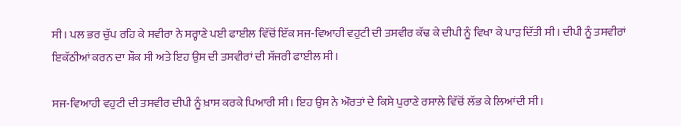ਸੀ। ਪਲ ਭਰ ਚੁੱਪ ਰਹਿ ਕੇ ਸਵੀਰਾ ਨੇ ਸਰ੍ਹਾਣੇ ਪਈ ਫਾਈਲ ਵਿੱਚੋਂ ਇੱਕ ਸਜ-ਵਿਆਹੀ ਵਹੁਟੀ ਦੀ ਤਸਵੀਰ ਕੱਢ ਕੇ ਦੀਪੀ ਨੂੰ ਵਿਖਾ ਕੇ ਪਾੜ ਦਿੱਤੀ ਸੀ। ਦੀਪੀ ਨੂੰ ਤਸਵੀਰਾਂ ਇਕੱਠੀਆਂ ਕਰਨ ਦਾ ਸ਼ੌਕ ਸੀ ਅਤੇ ਇਹ ਉਸ ਦੀ ਤਸਵੀਰਾਂ ਦੀ ਸੱਜਰੀ ਫਾਈਲ ਸੀ।

ਸਜ-ਵਿਆਹੀ ਵਹੁਟੀ ਦੀ ਤਸਵੀਰ ਦੀਪੀ ਨੂੰ ਖ਼ਾਸ ਕਰਕੇ ਪਿਆਰੀ ਸੀ। ਇਹ ਉਸ ਨੇ ਔਰਤਾਂ ਦੇ ਕਿਸੇ ਪੁਰਾਣੇ ਰਸਾਲੇ ਵਿੱਚੋਂ ਲੱਭ ਕੇ ਲਿਆਂਦੀ ਸੀ।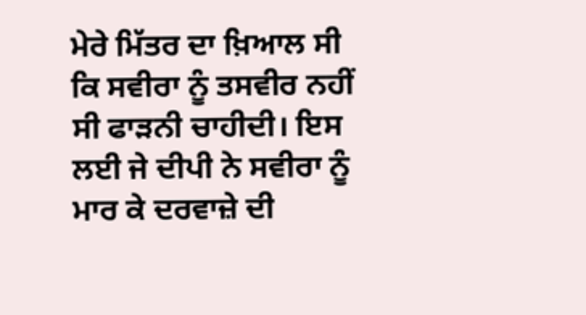ਮੇਰੇ ਮਿੱਤਰ ਦਾ ਖ਼ਿਆਲ ਸੀ ਕਿ ਸਵੀਰਾ ਨੂੰ ਤਸਵੀਰ ਨਹੀਂ ਸੀ ਫਾੜਨੀ ਚਾਹੀਦੀ। ਇਸ ਲਈ ਜੇ ਦੀਪੀ ਨੇ ਸਵੀਰਾ ਨੂੰ ਮਾਰ ਕੇ ਦਰਵਾਜ਼ੇ ਦੀ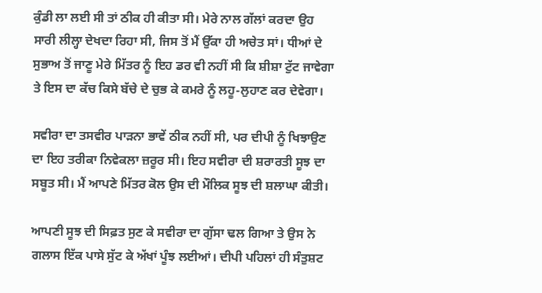ਕੁੰਡੀ ਲਾ ਲਈ ਸੀ ਤਾਂ ਠੀਕ ਹੀ ਕੀਤਾ ਸੀ। ਮੇਰੇ ਨਾਲ ਗੱਲਾਂ ਕਰਦਾ ਉਹ ਸਾਰੀ ਲੀਲ੍ਹਾ ਦੇਖਦਾ ਰਿਹਾ ਸੀ, ਜਿਸ ਤੋਂ ਮੈਂ ਉੱਕਾ ਹੀ ਅਚੇਤ ਸਾਂ। ਧੀਆਂ ਦੇ ਸੁਭਾਅ ਤੋਂ ਜਾਣੂ ਮੇਰੇ ਮਿੱਤਰ ਨੂੰ ਇਹ ਡਰ ਵੀ ਨਹੀਂ ਸੀ ਕਿ ਸ਼ੀਸ਼ਾ ਟੁੱਟ ਜਾਵੇਗਾ ਤੇ ਇਸ ਦਾ ਕੱਚ ਕਿਸੇ ਬੱਚੇ ਦੇ ਚੁਭ ਕੇ ਕਮਰੇ ਨੂੰ ਲਹੂ-ਲੁਹਾਣ ਕਰ ਦੇਵੇਗਾ।

ਸਵੀਰਾ ਦਾ ਤਸਵੀਰ ਪਾੜਨਾ ਭਾਵੇਂ ਠੀਕ ਨਹੀਂ ਸੀ, ਪਰ ਦੀਪੀ ਨੂੰ ਖਿਝਾਉਣ ਦਾ ਇਹ ਤਰੀਕਾ ਨਿਵੇਕਲਾ ਜ਼ਰੂਰ ਸੀ। ਇਹ ਸਵੀਰਾ ਦੀ ਸ਼ਰਾਰਤੀ ਸੂਝ ਦਾ ਸਬੂਤ ਸੀ। ਮੈਂ ਆਪਣੇ ਮਿੱਤਰ ਕੋਲ ਉਸ ਦੀ ਮੌਲਿਕ ਸੂਝ ਦੀ ਸ਼ਲਾਘਾ ਕੀਤੀ।

ਆਪਣੀ ਸੂਝ ਦੀ ਸਿਫ਼ਤ ਸੁਣ ਕੇ ਸਵੀਰਾ ਦਾ ਗੁੱਸਾ ਢਲ ਗਿਆ ਤੇ ਉਸ ਨੇ ਗਲਾਸ ਇੱਕ ਪਾਸੇ ਸੁੱਟ ਕੇ ਅੱਖਾਂ ਪੂੰਝ ਲਈਆਂ। ਦੀਪੀ ਪਹਿਲਾਂ ਹੀ ਸੰਤੁਸ਼ਟ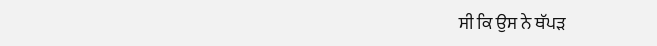ਸੀ ਕਿ ਉਸ ਨੇ ਥੱਪੜ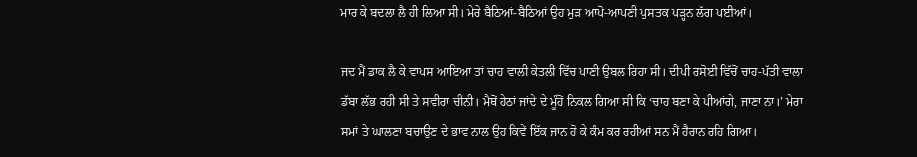ਮਾਰ ਕੇ ਬਦਲਾ ਲੈ ਹੀ ਲਿਆ ਸੀ। ਮੇਰੇ ਬੈਠਿਆਂ-ਬੈਠਿਆਂ ਉਹ ਮੁੜ ਆਪੋ-ਆਪਣੀ ਪੁਸਤਕ ਪੜ੍ਹਨ ਲੱਗ ਪਈਆਂ।

ਜਦ ਮੈਂ ਡਾਕ ਲੈ ਕੇ ਵਾਪਸ ਆਇਆ ਤਾਂ ਚਾਹ ਵਾਲੀ ਕੇਤਲੀ ਵਿੱਚ ਪਾਣੀ ਉਬਲ ਰਿਹਾ ਸੀ। ਦੀਪੀ ਰਸੋਈ ਵਿੱਚੋਂ ਚਾਹ-ਪੱਤੀ ਵਾਲਾ ਡੱਬਾ ਲੱਭ ਰਹੀ ਸੀ ਤੇ ਸਵੀਰਾ ਚੀਨੀ। ਮੈਥੋਂ ਹੇਠਾਂ ਜਾਂਦੇ ਦੇ ਮੂੰਹੋਂ ਨਿਕਲ ਗਿਆ ਸੀ ਕਿ ‘ਚਾਹ ਬਣਾ ਕੇ ਪੀਆਂਗੇ, ਜਾਣਾ ਨਾ।’ ਮੇਰਾ ਸਮਾਂ ਤੇ ਘਾਲਣਾ ਬਚਾਉਣ ਦੇ ਭਾਵ ਨਾਲ ਉਹ ਕਿਵੇਂ ਇੱਕ ਜਾਨ ਹੋ ਕੇ ਕੰਮ ਕਰ ਰਹੀਆਂ ਸਨ ਮੈਂ ਹੈਰਾਨ ਰਹਿ ਗਿਆ।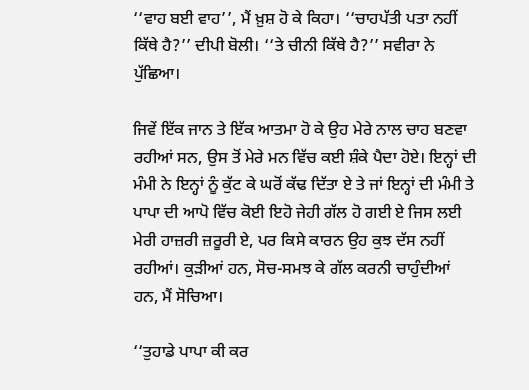‘‘ਵਾਹ ਬਈ ਵਾਹ’’, ਮੈਂ ਖ਼ੁਸ਼ ਹੋ ਕੇ ਕਿਹਾ। ‘‘ਚਾਹਪੱਤੀ ਪਤਾ ਨਹੀਂ ਕਿੱਥੇ ਹੈ?’’ ਦੀਪੀ ਬੋਲੀ। ‘‘ਤੇ ਚੀਨੀ ਕਿੱਥੇ ਹੈ?’’ ਸਵੀਰਾ ਨੇ ਪੁੱਛਿਆ।

ਜਿਵੇਂ ਇੱਕ ਜਾਨ ਤੇ ਇੱਕ ਆਤਮਾ ਹੋ ਕੇ ਉਹ ਮੇਰੇ ਨਾਲ ਚਾਹ ਬਣਵਾ ਰਹੀਆਂ ਸਨ, ਉਸ ਤੋਂ ਮੇਰੇ ਮਨ ਵਿੱਚ ਕਈ ਸ਼ੰਕੇ ਪੈਦਾ ਹੋਏ। ਇਨ੍ਹਾਂ ਦੀ ਮੰਮੀ ਨੇ ਇਨ੍ਹਾਂ ਨੂੰ ਕੁੱਟ ਕੇ ਘਰੋਂ ਕੱਢ ਦਿੱਤਾ ਏ ਤੇ ਜਾਂ ਇਨ੍ਹਾਂ ਦੀ ਮੰਮੀ ਤੇ ਪਾਪਾ ਦੀ ਆਪੋ ਵਿੱਚ ਕੋਈ ਇਹੋ ਜੇਹੀ ਗੱਲ ਹੋ ਗਈ ਏ ਜਿਸ ਲਈ ਮੇਰੀ ਹਾਜ਼ਰੀ ਜ਼ਰੂਰੀ ਏ, ਪਰ ਕਿਸੇ ਕਾਰਨ ਉਹ ਕੁਝ ਦੱਸ ਨਹੀਂ ਰਹੀਆਂ। ਕੁੜੀਆਂ ਹਨ, ਸੋਚ-ਸਮਝ ਕੇ ਗੱਲ ਕਰਨੀ ਚਾਹੁੰਦੀਆਂ ਹਨ, ਮੈਂ ਸੋਚਿਆ।

‘‘ਤੁਹਾਡੇ ਪਾਪਾ ਕੀ ਕਰ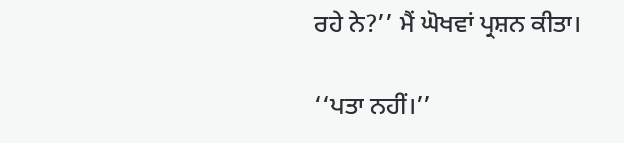ਰਹੇ ਨੇ?’’ ਮੈਂ ਘੋਖਵਾਂ ਪ੍ਰਸ਼ਨ ਕੀਤਾ।

‘‘ਪਤਾ ਨਹੀਂ।’’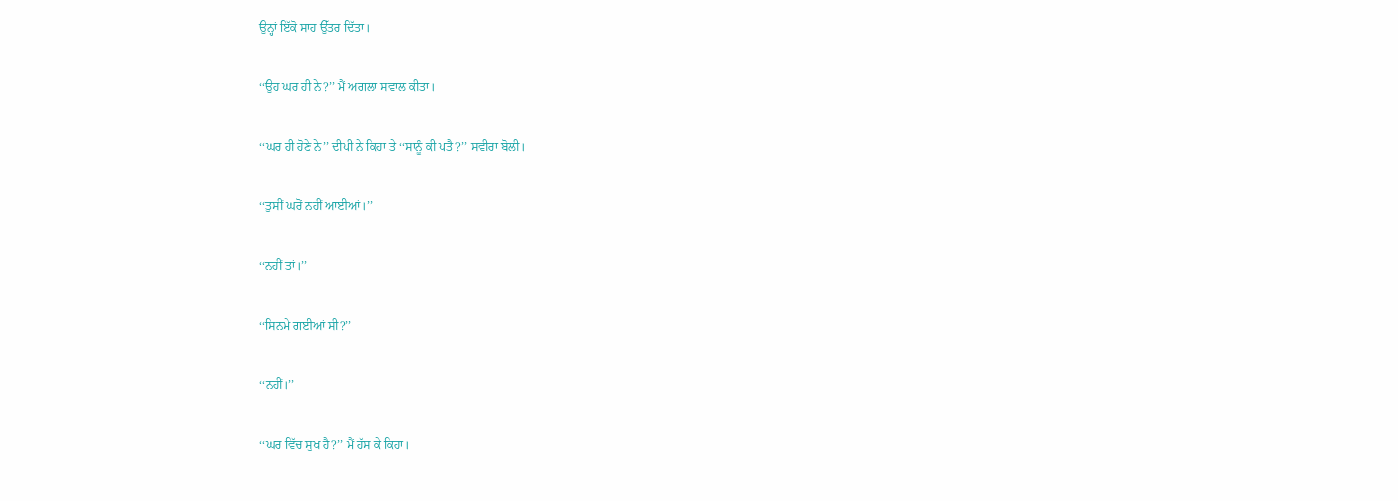ਉਨ੍ਹਾਂ ਇੱਕੋ ਸਾਹ ਉੱਤਰ ਦਿੱਤਾ।

‘‘ਉਹ ਘਰ ਹੀ ਨੇ?’’ ਮੈਂ ਅਗਲਾ ਸਵਾਲ ਕੀਤਾ।

‘‘ਘਰ ਹੀ ਹੋਣੇ ਨੇ’’ ਦੀਪੀ ਨੇ ਕਿਹਾ ਤੇ ‘‘ਸਾਨੂੰ ਕੀ ਪਤੈ?’’ ਸਵੀਰਾ ਬੋਲੀ।

‘‘ਤੁਸੀਂ ਘਰੋਂ ਨਹੀਂ ਆਈਆਂ।’’

‘‘ਨਹੀਂ ਤਾਂ।’’

‘‘ਸਿਨਮੇ ਗਈਆਂ ਸੀ?’’

‘‘ਨਹੀਂ।’’

‘‘ਘਰ ਵਿੱਚ ਸੁਖ ਹੈ?’’ ਮੈਂ ਹੱਸ ਕੇ ਕਿਹਾ।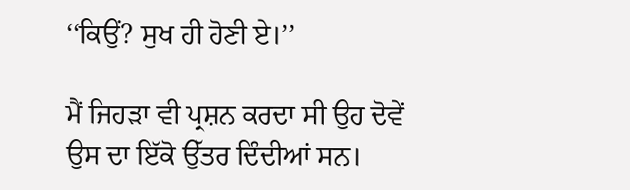‘‘ਕਿਉਂ? ਸੁਖ ਹੀ ਹੋਣੀ ਏ।’’

ਮੈਂ ਜਿਹੜਾ ਵੀ ਪ੍ਰਸ਼ਨ ਕਰਦਾ ਸੀ ਉਹ ਦੋਵੇਂ ਉਸ ਦਾ ਇੱਕੋ ਉੱਤਰ ਦਿੰਦੀਆਂ ਸਨ।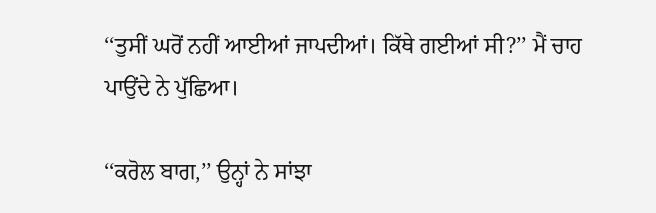‘‘ਤੁਸੀਂ ਘਰੋਂ ਨਹੀਂ ਆਈਆਂ ਜਾਪਦੀਆਂ। ਕਿੱਥੇ ਗਈਆਂ ਸੀ?’’ ਮੈਂ ਚਾਹ ਪਾਉਂਦੇ ਨੇ ਪੁੱਛਿਆ।

‘‘ਕਰੋਲ ਬਾਗ,’’ ਉਨ੍ਹਾਂ ਨੇ ਸਾਂਝਾ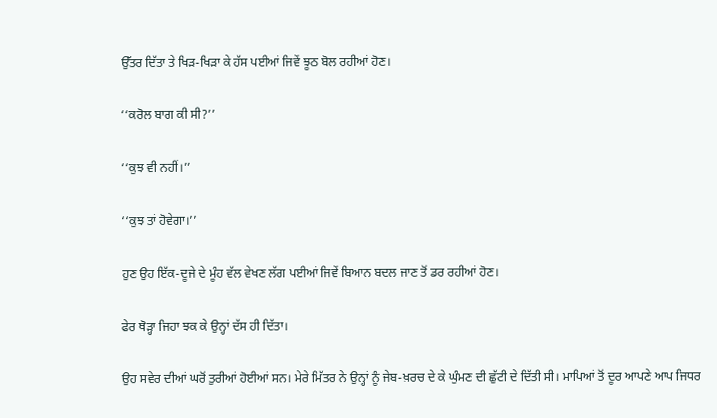ਉੱਤਰ ਦਿੱਤਾ ਤੇ ਖਿੜ-ਖਿੜਾ ਕੇ ਹੱਸ ਪਈਆਂ ਜਿਵੇਂ ਝੂਠ ਬੋਲ ਰਹੀਆਂ ਹੋਣ।

‘‘ਕਰੋਲ ਬਾਗ ਕੀ ਸੀ?’’

‘‘ਕੁਝ ਵੀ ਨਹੀਂ।’’

‘‘ਕੁਝ ਤਾਂ ਹੋਵੇਗਾ।’’

ਹੁਣ ਉਹ ਇੱਕ-ਦੂਜੇ ਦੇ ਮੂੰਹ ਵੱਲ ਵੇਖਣ ਲੱਗ ਪਈਆਂ ਜਿਵੇਂ ਬਿਆਨ ਬਦਲ ਜਾਣ ਤੋਂ ਡਰ ਰਹੀਆਂ ਹੋਣ।

ਫੇਰ ਥੋੜ੍ਹਾ ਜਿਹਾ ਝਕ ਕੇ ਉਨ੍ਹਾਂ ਦੱਸ ਹੀ ਦਿੱਤਾ।

ਉਹ ਸਵੇਰ ਦੀਆਂ ਘਰੋਂ ਤੁਰੀਆਂ ਹੋਈਆਂ ਸਨ। ਮੇਰੇ ਮਿੱਤਰ ਨੇ ਉਨ੍ਹਾਂ ਨੂੰ ਜੇਬ-ਖ਼ਰਚ ਦੇ ਕੇ ਘੁੰਮਣ ਦੀ ਛੁੱਟੀ ਦੇ ਦਿੱਤੀ ਸੀ। ਮਾਪਿਆਂ ਤੋਂ ਦੂਰ ਆਪਣੇ ਆਪ ਜਿਧਰ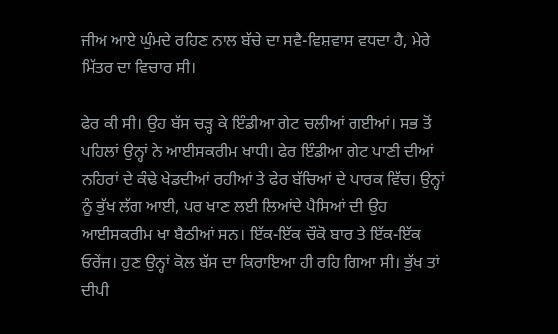ਜੀਅ ਆਏ ਘੁੰਮਦੇ ਰਹਿਣ ਨਾਲ ਬੱਚੇ ਦਾ ਸਵੈ-ਵਿਸ਼ਵਾਸ ਵਧਦਾ ਹੈ, ਮੇਰੇ ਮਿੱਤਰ ਦਾ ਵਿਚਾਰ ਸੀ।

ਫੇਰ ਕੀ ਸੀ। ਉਹ ਬੱਸ ਚੜ੍ਹ ਕੇ ਇੰਡੀਆ ਗੇਟ ਚਲੀਆਂ ਗਈਆਂ। ਸਭ ਤੋਂ ਪਹਿਲਾਂ ਉਨ੍ਹਾਂ ਨੇ ਆਈਸਕਰੀਮ ਖਾਧੀ। ਫੇਰ ਇੰਡੀਆ ਗੇਟ ਪਾਣੀ ਦੀਆਂ ਨਹਿਰਾਂ ਦੇ ਕੰਢੇ ਖੇਡਦੀਆਂ ਰਹੀਆਂ ਤੇ ਫੇਰ ਬੱਚਿਆਂ ਦੇ ਪਾਰਕ ਵਿੱਚ। ਉਨ੍ਹਾਂ ਨੂੰ ਭੁੱਖ ਲੱਗ ਆਈ, ਪਰ ਖਾਣ ਲਈ ਲਿਆਂਦੇ ਪੈਸਿਆਂ ਦੀ ਉਹ ਆਈਸਕਰੀਮ ਖਾ ਬੈਠੀਆਂ ਸਨ। ਇੱਕ-ਇੱਕ ਚੌਕੋ ਬਾਰ ਤੇ ਇੱਕ-ਇੱਕ ਓਰੇਂਜ। ਹੁਣ ਉਨ੍ਹਾਂ ਕੋਲ ਬੱਸ ਦਾ ਕਿਰਾਇਆ ਹੀ ਰਹਿ ਗਿਆ ਸੀ। ਭੁੱਖ ਤਾਂ ਦੀਪੀ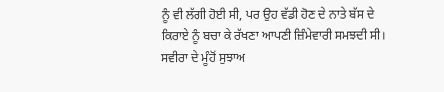ਨੂੰ ਵੀ ਲੱਗੀ ਹੋਈ ਸੀ, ਪਰ ਉਹ ਵੱਡੀ ਹੋਣ ਦੇ ਨਾਤੇ ਬੱਸ ਦੇ ਕਿਰਾਏ ਨੂੰ ਬਚਾ ਕੇ ਰੱਖਣਾ ਆਪਣੀ ਜ਼ਿੰਮੇਵਾਰੀ ਸਮਝਦੀ ਸੀ। ਸਵੀਰਾ ਦੇ ਮੂੰਹੋਂ ਸੁਝਾਅ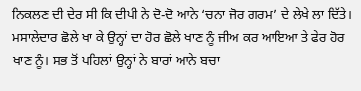ਨਿਕਲਣ ਦੀ ਦੇਰ ਸੀ ਕਿ ਦੀਪੀ ਨੇ ਦੋ-ਦੋ ਆਨੇ ‘ਚਨਾ ਜੋਰ ਗਰਮ’ ਦੇ ਲੇਖੇ ਲਾ ਦਿੱਤੇ। ਮਸਾਲੇਦਾਰ ਛੋਲੇ ਖਾ ਕੇ ਉਨ੍ਹਾਂ ਦਾ ਹੋਰ ਛੋਲੇ ਖਾਣ ਨੂੰ ਜੀਅ ਕਰ ਆਇਆ ਤੇ ਫੇਰ ਹੋਰ ਖਾਣ ਨੂੰ। ਸਭ ਤੋਂ ਪਹਿਲਾਂ ਉਨ੍ਹਾਂ ਨੇ ਬਾਰਾਂ ਆਨੇ ਬਚਾ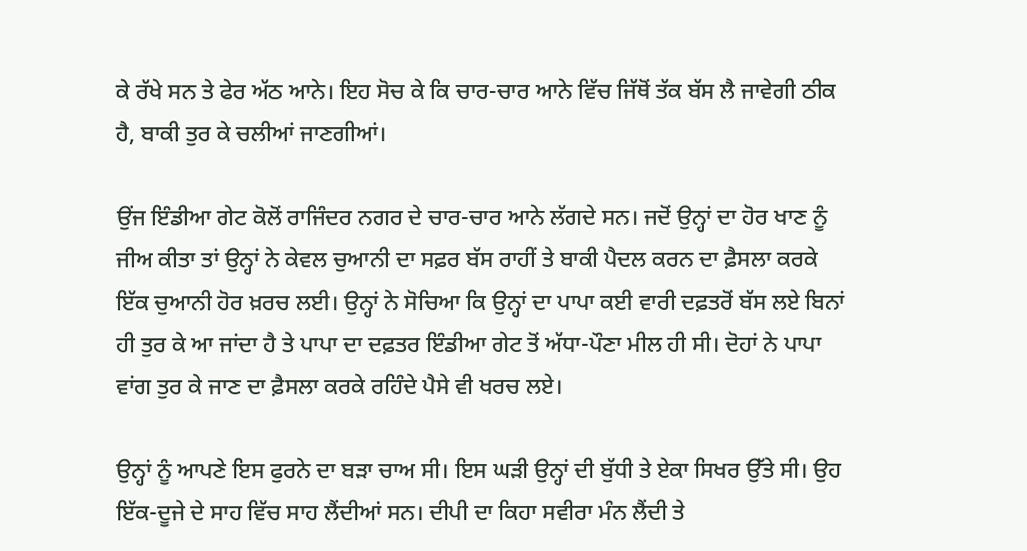ਕੇ ਰੱਖੇ ਸਨ ਤੇ ਫੇਰ ਅੱਠ ਆਨੇ। ਇਹ ਸੋਚ ਕੇ ਕਿ ਚਾਰ-ਚਾਰ ਆਨੇ ਵਿੱਚ ਜਿੱਥੋਂ ਤੱਕ ਬੱਸ ਲੈ ਜਾਵੇਗੀ ਠੀਕ ਹੈ, ਬਾਕੀ ਤੁਰ ਕੇ ਚਲੀਆਂ ਜਾਣਗੀਆਂ।

ਉਂਜ ਇੰਡੀਆ ਗੇਟ ਕੋਲੋਂ ਰਾਜਿੰਦਰ ਨਗਰ ਦੇ ਚਾਰ-ਚਾਰ ਆਨੇ ਲੱਗਦੇ ਸਨ। ਜਦੋਂ ਉਨ੍ਹਾਂ ਦਾ ਹੋਰ ਖਾਣ ਨੂੰ ਜੀਅ ਕੀਤਾ ਤਾਂ ਉਨ੍ਹਾਂ ਨੇ ਕੇਵਲ ਚੁਆਨੀ ਦਾ ਸਫ਼ਰ ਬੱਸ ਰਾਹੀਂ ਤੇ ਬਾਕੀ ਪੈਦਲ ਕਰਨ ਦਾ ਫ਼ੈਸਲਾ ਕਰਕੇ ਇੱਕ ਚੁਆਨੀ ਹੋਰ ਖ਼ਰਚ ਲਈ। ਉਨ੍ਹਾਂ ਨੇ ਸੋਚਿਆ ਕਿ ਉਨ੍ਹਾਂ ਦਾ ਪਾਪਾ ਕਈ ਵਾਰੀ ਦਫ਼ਤਰੋਂ ਬੱਸ ਲਏ ਬਿਨਾਂ ਹੀ ਤੁਰ ਕੇ ਆ ਜਾਂਦਾ ਹੈ ਤੇ ਪਾਪਾ ਦਾ ਦਫ਼ਤਰ ਇੰਡੀਆ ਗੇਟ ਤੋਂ ਅੱਧਾ-ਪੌਣਾ ਮੀਲ ਹੀ ਸੀ। ਦੋਹਾਂ ਨੇ ਪਾਪਾ ਵਾਂਗ ਤੁਰ ਕੇ ਜਾਣ ਦਾ ਫ਼ੈਸਲਾ ਕਰਕੇ ਰਹਿੰਦੇ ਪੈਸੇ ਵੀ ਖਰਚ ਲਏ।

ਉਨ੍ਹਾਂ ਨੂੰ ਆਪਣੇ ਇਸ ਫੁਰਨੇ ਦਾ ਬੜਾ ਚਾਅ ਸੀ। ਇਸ ਘੜੀ ਉਨ੍ਹਾਂ ਦੀ ਬੁੱਧੀ ਤੇ ਏਕਾ ਸਿਖਰ ਉੱਤੇ ਸੀ। ਉਹ ਇੱਕ-ਦੂਜੇ ਦੇ ਸਾਹ ਵਿੱਚ ਸਾਹ ਲੈਂਦੀਆਂ ਸਨ। ਦੀਪੀ ਦਾ ਕਿਹਾ ਸਵੀਰਾ ਮੰਨ ਲੈਂਦੀ ਤੇ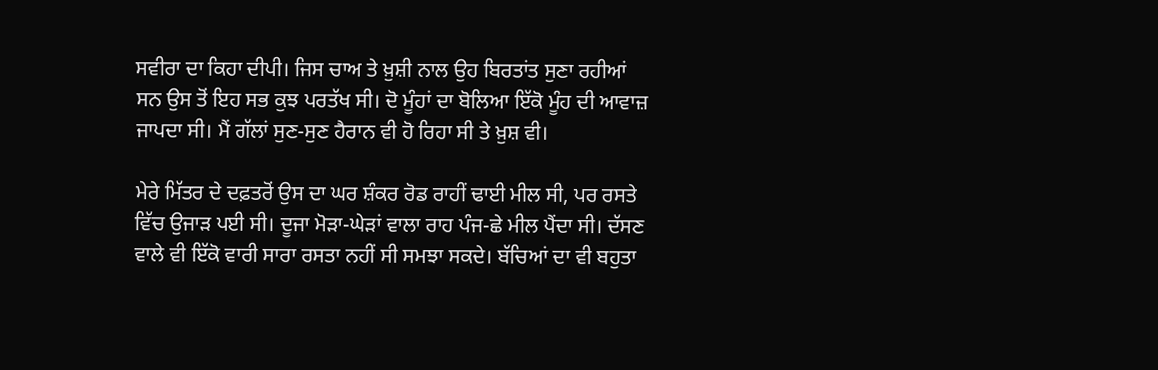ਸਵੀਰਾ ਦਾ ਕਿਹਾ ਦੀਪੀ। ਜਿਸ ਚਾਅ ਤੇ ਖ਼ੁਸ਼ੀ ਨਾਲ ਉਹ ਬਿਰਤਾਂਤ ਸੁਣਾ ਰਹੀਆਂ ਸਨ ਉਸ ਤੋਂ ਇਹ ਸਭ ਕੁਝ ਪਰਤੱਖ ਸੀ। ਦੋ ਮੂੰਹਾਂ ਦਾ ਬੋਲਿਆ ਇੱਕੋ ਮੂੰਹ ਦੀ ਆਵਾਜ਼ ਜਾਪਦਾ ਸੀ। ਮੈਂ ਗੱਲਾਂ ਸੁਣ-ਸੁਣ ਹੈਰਾਨ ਵੀ ਹੋ ਰਿਹਾ ਸੀ ਤੇ ਖ਼ੁਸ਼ ਵੀ।

ਮੇਰੇ ਮਿੱਤਰ ਦੇ ਦਫ਼ਤਰੋਂ ਉਸ ਦਾ ਘਰ ਸ਼ੰਕਰ ਰੋਡ ਰਾਹੀਂ ਢਾਈ ਮੀਲ ਸੀ, ਪਰ ਰਸਤੇ ਵਿੱਚ ਉਜਾੜ ਪਈ ਸੀ। ਦੂਜਾ ਮੋੜਾ-ਘੇੜਾਂ ਵਾਲਾ ਰਾਹ ਪੰਜ-ਛੇ ਮੀਲ ਪੈਂਦਾ ਸੀ। ਦੱਸਣ ਵਾਲੇ ਵੀ ਇੱਕੋ ਵਾਰੀ ਸਾਰਾ ਰਸਤਾ ਨਹੀਂ ਸੀ ਸਮਝਾ ਸਕਦੇ। ਬੱਚਿਆਂ ਦਾ ਵੀ ਬਹੁਤਾ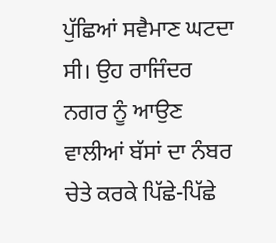ਪੁੱਛਿਆਂ ਸਵੈਮਾਣ ਘਟਦਾ ਸੀ। ਉਹ ਰਾਜਿੰਦਰ ਨਗਰ ਨੂੰ ਆਉਣ ਵਾਲੀਆਂ ਬੱਸਾਂ ਦਾ ਨੰਬਰ ਚੇਤੇ ਕਰਕੇ ਪਿੱਛੇ-ਪਿੱਛੇ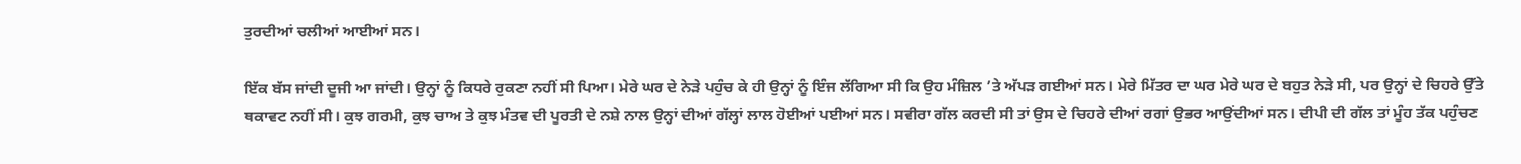ਤੁਰਦੀਆਂ ਚਲੀਆਂ ਆਈਆਂ ਸਨ।

ਇੱਕ ਬੱਸ ਜਾਂਦੀ ਦੂਜੀ ਆ ਜਾਂਦੀ। ਉਨ੍ਹਾਂ ਨੂੰ ਕਿਧਰੇ ਰੁਕਣਾ ਨਹੀਂ ਸੀ ਪਿਆ। ਮੇਰੇ ਘਰ ਦੇ ਨੇੜੇ ਪਹੁੰਚ ਕੇ ਹੀ ਉਨ੍ਹਾਂ ਨੂੰ ਇੰਜ ਲੱਗਿਆ ਸੀ ਕਿ ਉਹ ਮੰਜ਼ਿਲ ’ਤੇ ਅੱਪੜ ਗਈਆਂ ਸਨ। ਮੇਰੇ ਮਿੱਤਰ ਦਾ ਘਰ ਮੇਰੇ ਘਰ ਦੇ ਬਹੁਤ ਨੇੜੇ ਸੀ, ਪਰ ਉਨ੍ਹਾਂ ਦੇ ਚਿਹਰੇ ਉੱਤੇ ਥਕਾਵਟ ਨਹੀਂ ਸੀ। ਕੁਝ ਗਰਮੀ, ਕੁਝ ਚਾਅ ਤੇ ਕੁਝ ਮੰਤਵ ਦੀ ਪੂਰਤੀ ਦੇ ਨਸ਼ੇ ਨਾਲ ਉਨ੍ਹਾਂ ਦੀਆਂ ਗੱਲ੍ਹਾਂ ਲਾਲ ਹੋਈਆਂ ਪਈਆਂ ਸਨ। ਸਵੀਰਾ ਗੱਲ ਕਰਦੀ ਸੀ ਤਾਂ ਉਸ ਦੇ ਚਿਹਰੇ ਦੀਆਂ ਰਗਾਂ ਉਭਰ ਆਉਂਦੀਆਂ ਸਨ। ਦੀਪੀ ਦੀ ਗੱਲ ਤਾਂ ਮੂੰਹ ਤੱਕ ਪਹੁੰਚਣ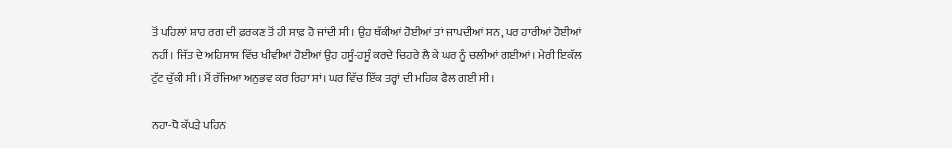ਤੋਂ ਪਹਿਲਾਂ ਸ਼ਾਹ ਰਗ ਦੀ ਫ਼ਰਕਣ ਤੋਂ ਹੀ ਸਾਫ਼ ਹੋ ਜਾਂਦੀ ਸੀ। ਉਹ ਥੱਕੀਆਂ ਹੋਈਆਂ ਤਾਂ ਜਾਪਦੀਆਂ ਸਨ, ਪਰ ਹਾਰੀਆਂ ਹੋਈਆਂ ਨਹੀਂ। ਜਿੱਤ ਦੇ ਅਹਿਸਾਸ ਵਿੱਚ ਖੀਵੀਆਂ ਹੋਈਆਂ ਉਹ ਹਸੂੰ-ਹਸੂੰ ਕਰਦੇ ਚਿਹਰੇ ਲੈ ਕੇ ਘਰ ਨੂੰ ਚਲੀਆਂ ਗਈਆਂ। ਮੇਰੀ ਇਕੱਲ ਟੁੱਟ ਚੁੱਕੀ ਸੀ। ਮੈਂ ਰੱਜਿਆ ਅਨੁਭਵ ਕਰ ਰਿਹਾ ਸਾਂ। ਘਰ ਵਿੱਚ ਇੱਕ ਤਰ੍ਹਾਂ ਦੀ ਮਹਿਕ ਫੈਲ ਗਈ ਸੀ।

ਨਹਾ-ਧੋ ਕੱਪੜੇ ਪਹਿਨ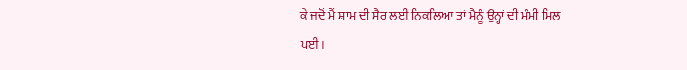ਕੇ ਜਦੋਂ ਮੈਂ ਸ਼ਾਮ ਦੀ ਸੈਰ ਲਈ ਨਿਕਲਿਆ ਤਾਂ ਮੈਨੂੰ ਉਨ੍ਹਾਂ ਦੀ ਮੰਮੀ ਮਿਲ ਪਈ।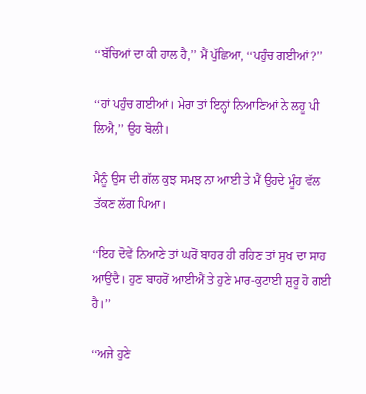‘‘ਬੱਚਿਆਂ ਦਾ ਕੀ ਹਾਲ ਹੈ,’’ ਮੈਂ ਪੁੱਛਿਆ, ‘‘ਪਹੁੰਚ ਗਈਆਂ?’’

‘‘ਹਾਂ ਪਹੁੰਚ ਗਈਆਂ। ਮੇਰਾ ਤਾਂ ਇਨ੍ਹਾਂ ਨਿਆਣਿਆਂ ਨੇ ਲਹੂ ਪੀ ਲਿਐ,’’ ਉਹ ਬੋਲੀ।

ਮੈਨੂੰ ਉਸ ਦੀ ਗੱਲ ਕੁਝ ਸਮਝ ਨਾ ਆਈ ਤੇ ਮੈਂ ਉਹਦੇ ਮੂੰਹ ਵੱਲ ਤੱਕਣ ਲੱਗ ਪਿਆ।

‘‘ਇਹ ਦੋਵੇਂ ਨਿਆਣੇ ਤਾਂ ਘਰੋਂ ਬਾਹਰ ਹੀ ਰਹਿਣ ਤਾਂ ਸੁਖ ਦਾ ਸਾਹ ਆਉਂਦੈ। ਹੁਣ ਬਾਹਰੋਂ ਆਈਐਂ ਤੇ ਹੁਣੇ ਮਾਰ-ਕੁਟਾਈ ਸ਼ੁਰੂ ਹੋ ਗਈ ਹੈ।’’

‘‘ਅਜੇ ਹੁਣੇ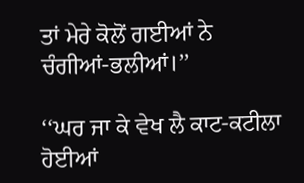ਤਾਂ ਮੇਰੇ ਕੋਲੋਂ ਗਈਆਂ ਨੇ ਚੰਗੀਆਂ-ਭਲੀਆਂ।’’

‘‘ਘਰ ਜਾ ਕੇ ਵੇਖ ਲੈ ਕਾਟ-ਕਟੀਲਾ ਹੋਈਆਂ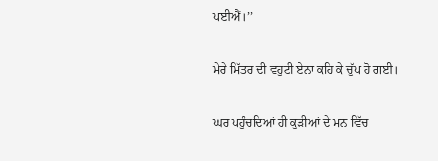ਪਈਐਂ।’’

ਮੇਰੇ ਮਿੱਤਰ ਦੀ ਵਹੁਟੀ ਏਨਾ ਕਹਿ ਕੇ ਚੁੱਪ ਹੋ ਗਈ।

ਘਰ ਪਹੁੰਚਦਿਆਂ ਹੀ ਕੁੜੀਆਂ ਦੇ ਮਨ ਵਿੱਚ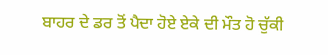ਬਾਹਰ ਦੇ ਡਰ ਤੋਂ ਪੈਦਾ ਹੋਏ ਏਕੇ ਦੀ ਮੌਤ ਹੋ ਚੁੱਕੀ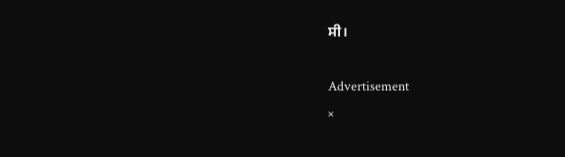ਸੀ।

Advertisement
×